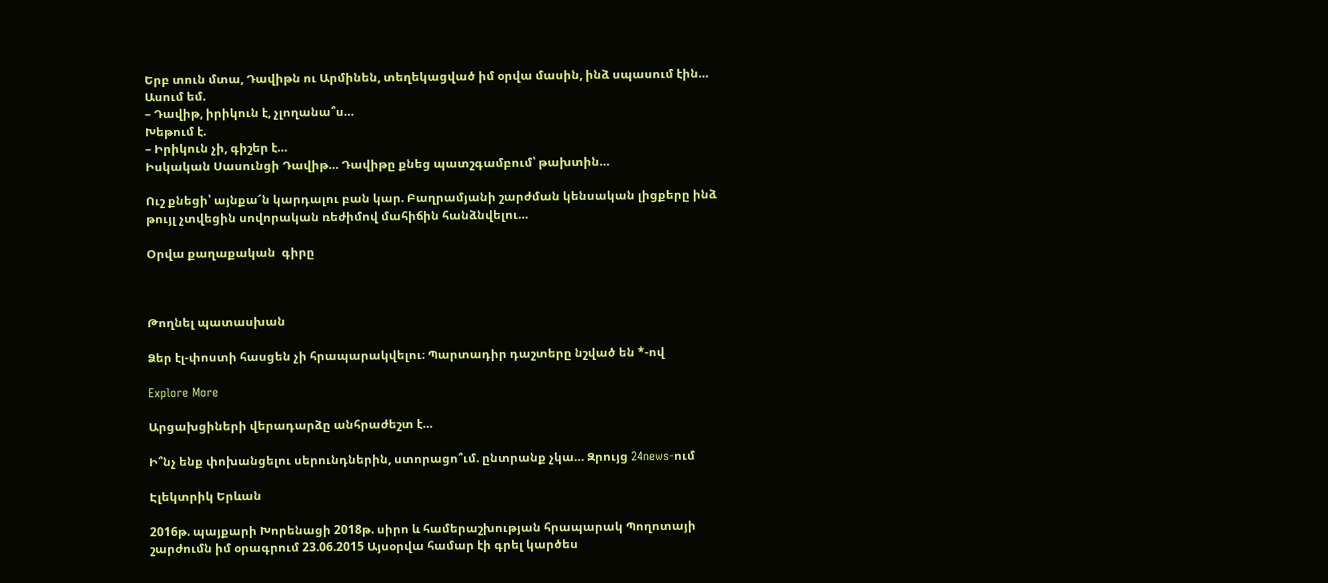Երբ տուն մտա, Դավիթն ու Արմինեն, տեղեկացված իմ օրվա մասին, ինձ սպասում էին… Ասում եմ.
– Դավիթ, իրիկուն է, չլողանա՞ս…
Խեթում է.
– Իրիկուն չի, գիշեր է…
Իսկական Սասունցի Դավիթ… Դավիթը քնեց պատշգամբում՝ թախտին…

Ուշ քնեցի՝ այնքա՜ն կարդալու բան կար. Բաղրամյանի շարժման կենսական լիցքերը ինձ թույլ չտվեցին սովորական ռեժիմով մահիճին հանձնվելու…

Օրվա քաղաքական  գիրը



Թողնել պատասխան

Ձեր էլ-փոստի հասցեն չի հրապարակվելու։ Պարտադիր դաշտերը նշված են *-ով

Explore More

Արցախցիների վերադարձը անհրաժեշտ է…

Ի՞նչ ենք փոխանցելու սերունդներին, ստորացո՞ւմ. ընտրանք չկա… Զրույց 24news-ում

Էլեկտրիկ Երևան

2016թ. պայքարի Խորենացի 2018թ. սիրո և համերաշխության հրապարակ Պողոտայի շարժումն իմ օրագրում 23.06.2015 Այսօրվա համար էի գրել կարծես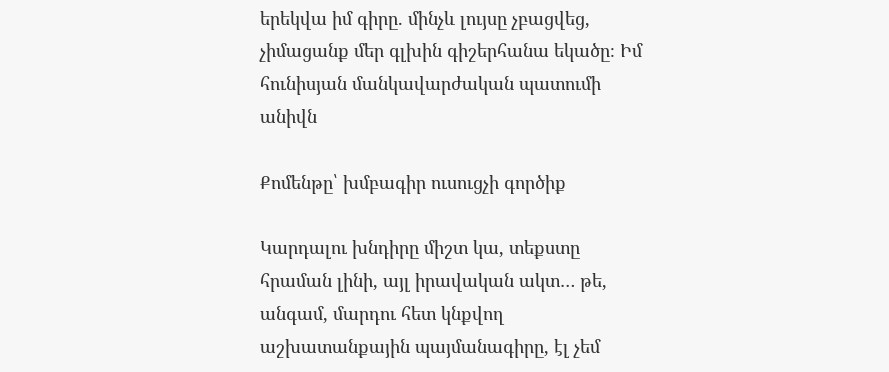երեկվա իմ գիրը. մինչև լույսը չբացվեց, չիմացանք մեր գլխին գիշերհանա եկածը։ Իմ հունիսյան մանկավարժական պատումի անիվն

Քոմենթը՝ խմբագիր ուսուցչի գործիք

Կարդալու խնդիրը միշտ կա, տեքստը հրաման լինի, այլ իրավական ակտ… թե, անգամ, մարդու հետ կնքվող աշխատանքային պայմանագիրը, էլ չեմ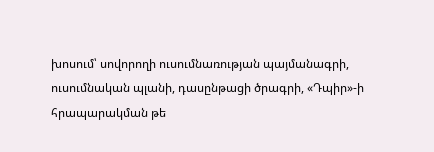խոսում՝ սովորողի ուսումնառության պայմանագրի, ուսումնական պլանի, դասընթացի ծրագրի, «Դպիր»-ի հրապարակման թե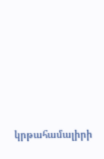կրթահամալիրի